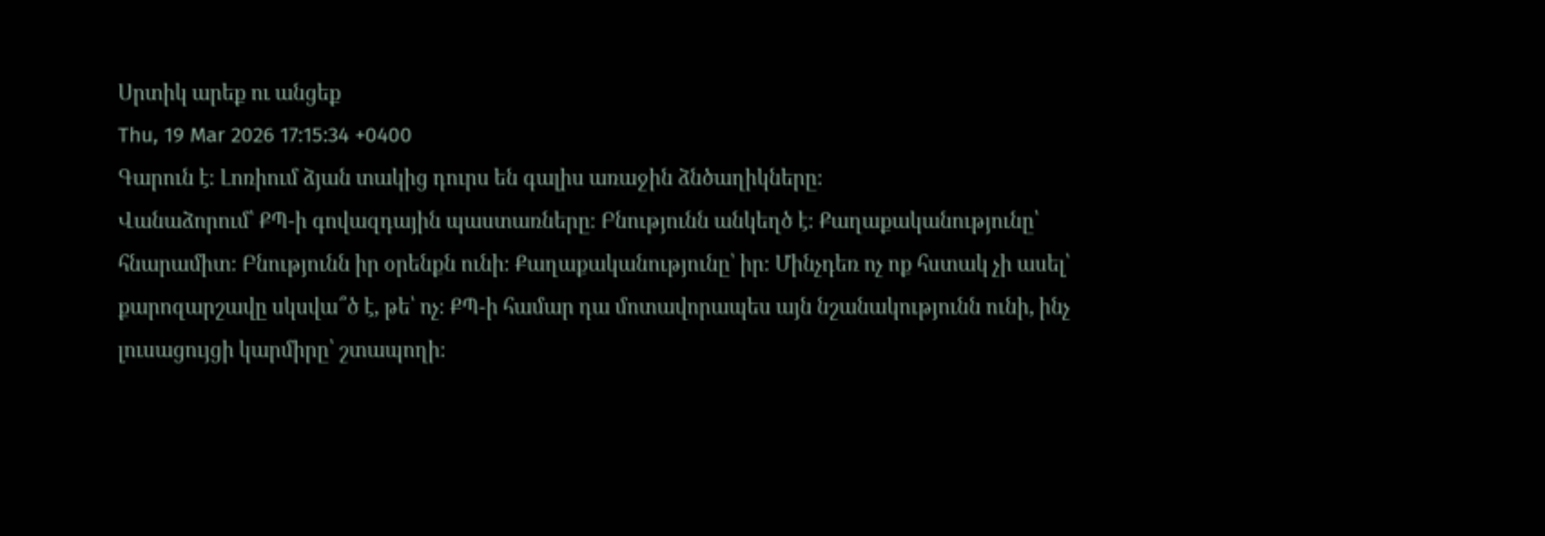Սրտիկ արեք ու անցեք
Thu, 19 Mar 2026 17:15:34 +0400
Գարուն է։ Լոռիում ձյան տակից դուրս են գալիս առաջին ձնծաղիկները։
Վանաձորում՝ ՔՊ-ի գովազդային պաստառները։ Բնությունն անկեղծ է։ Քաղաքականությունը՝ հնարամիտ։ Բնությունն իր օրենքն ունի։ Քաղաքականությունը՝ իր։ Մինչդեռ ոչ ոք հստակ չի ասել՝ քարոզարշավը սկսվա՞ծ է, թե՝ ոչ։ ՔՊ-ի համար դա մոտավորապես այն նշանակությունն ունի, ինչ լուսացույցի կարմիրը՝ շտապողի։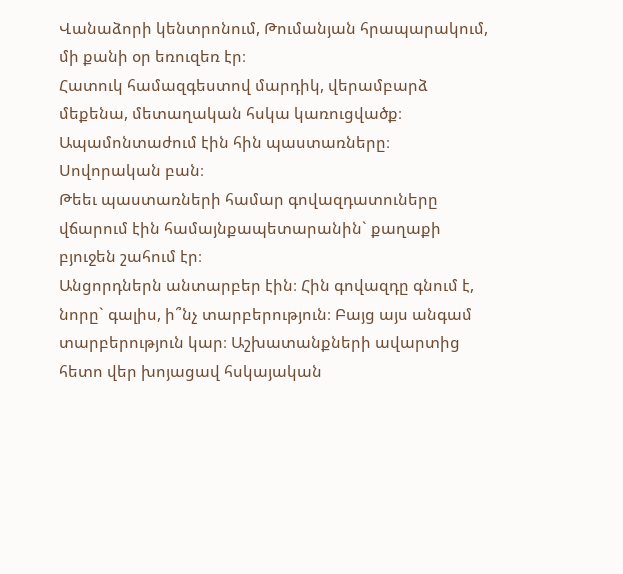Վանաձորի կենտրոնում, Թումանյան հրապարակում, մի քանի օր եռուզեռ էր։
Հատուկ համազգեստով մարդիկ, վերամբարձ մեքենա, մետաղական հսկա կառուցվածք։ Ապամոնտաժում էին հին պաստառները։ Սովորական բան։
Թեեւ պաստառների համար գովազդատուները վճարում էին համայնքապետարանին` քաղաքի բյուջեն շահում էր։
Անցորդներն անտարբեր էին։ Հին գովազդը գնում է, նորը` գալիս, ի՞նչ տարբերություն։ Բայց այս անգամ տարբերություն կար։ Աշխատանքների ավարտից հետո վեր խոյացավ հսկայական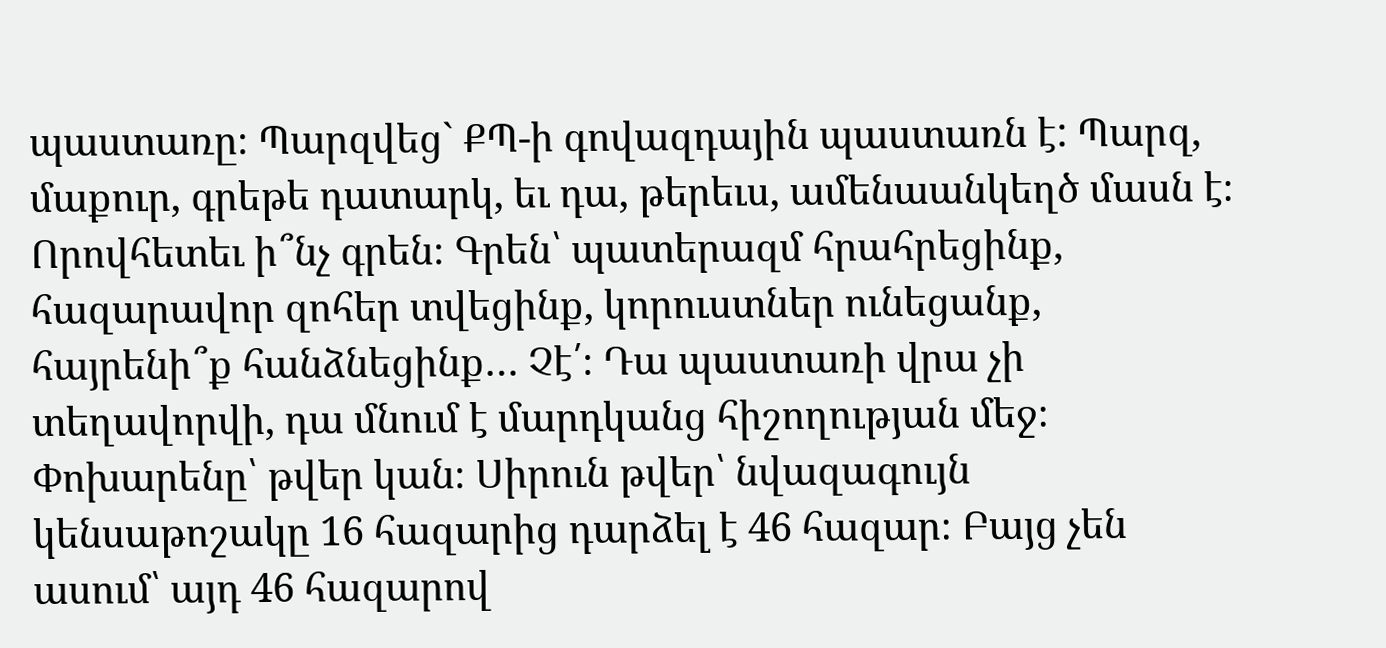պաստառը։ Պարզվեց` ՔՊ-ի գովազդային պաստառն է: Պարզ, մաքուր, գրեթե դատարկ, եւ դա, թերեւս, ամենաանկեղծ մասն է։
Որովհետեւ ի՞նչ գրեն։ Գրեն՝ պատերազմ հրահրեցինք, հազարավոր զոհեր տվեցինք, կորուստներ ունեցանք, հայրենի՞ք հանձնեցինք… Չէ՛։ Դա պաստառի վրա չի տեղավորվի, դա մնում է մարդկանց հիշողության մեջ։
Փոխարենը՝ թվեր կան։ Սիրուն թվեր՝ նվազագույն կենսաթոշակը 16 հազարից դարձել է 46 հազար։ Բայց չեն ասում՝ այդ 46 հազարով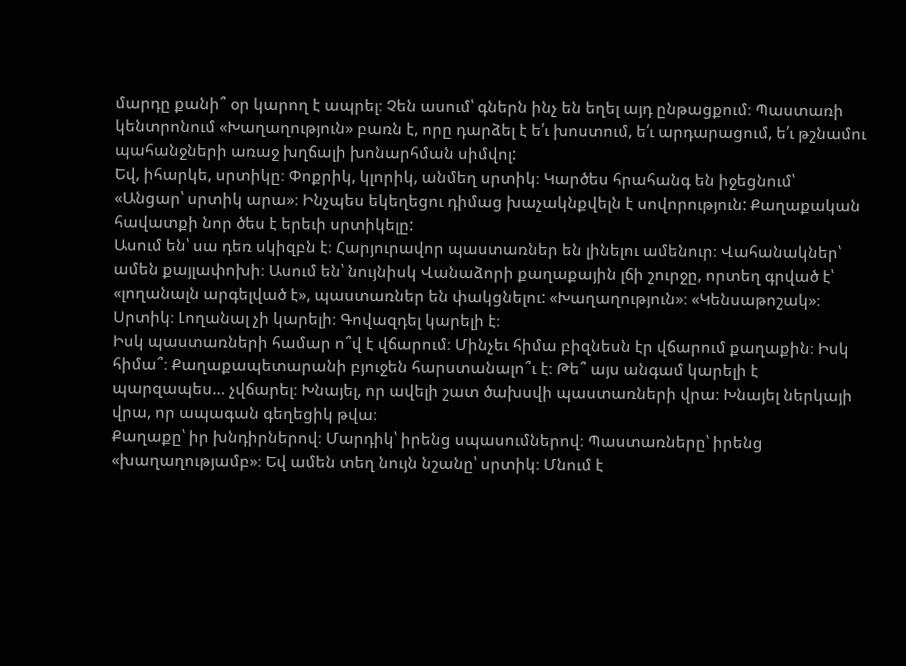մարդը քանի՞ օր կարող է ապրել։ Չեն ասում՝ գներն ինչ են եղել այդ ընթացքում։ Պաստառի կենտրոնում «Խաղաղություն» բառն է, որը դարձել է ե՛ւ խոստում, ե՛ւ արդարացում, ե՛ւ թշնամու պահանջների առաջ խղճալի խոնարհման սիմվոլ:
Եվ, իհարկե, սրտիկը։ Փոքրիկ, կլորիկ, անմեղ սրտիկ։ Կարծես հրահանգ են իջեցնում՝ «Անցար՝ սրտիկ արա»։ Ինչպես եկեղեցու դիմաց խաչակնքվելն է սովորություն: Քաղաքական հավատքի նոր ծես է երեւի սրտիկելը:
Ասում են՝ սա դեռ սկիզբն է։ Հարյուրավոր պաստառներ են լինելու ամենուր։ Վահանակներ՝ ամեն քայլափոխի։ Ասում են՝ նույնիսկ Վանաձորի քաղաքային լճի շուրջը, որտեղ գրված է՝ «լողանալն արգելված է», պաստառներ են փակցնելու: «Խաղաղություն»։ «Կենսաթոշակ»։ Սրտիկ։ Լողանալ չի կարելի։ Գովազդել կարելի է։
Իսկ պաստառների համար ո՞վ է վճարում։ Մինչեւ հիմա բիզնեսն էր վճարում քաղաքին։ Իսկ հիմա՞։ Քաղաքապետարանի բյուջեն հարստանալո՞ւ է։ Թե՞ այս անգամ կարելի է պարզապես… չվճարել։ Խնայել, որ ավելի շատ ծախսվի պաստառների վրա։ Խնայել ներկայի վրա, որ ապագան գեղեցիկ թվա։
Քաղաքը՝ իր խնդիրներով։ Մարդիկ՝ իրենց սպասումներով։ Պաստառները՝ իրենց «խաղաղությամբ»։ Եվ ամեն տեղ նույն նշանը՝ սրտիկ։ Մնում է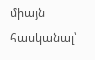միայն հասկանալ՝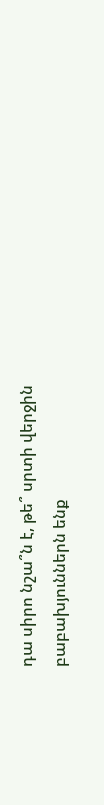դա սիրո նշա՞ն է, թե՞ սրտի վերջին բաբախյուններն ենք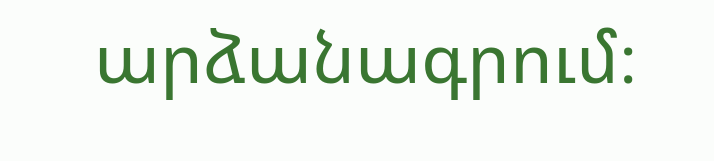արձանագրում։